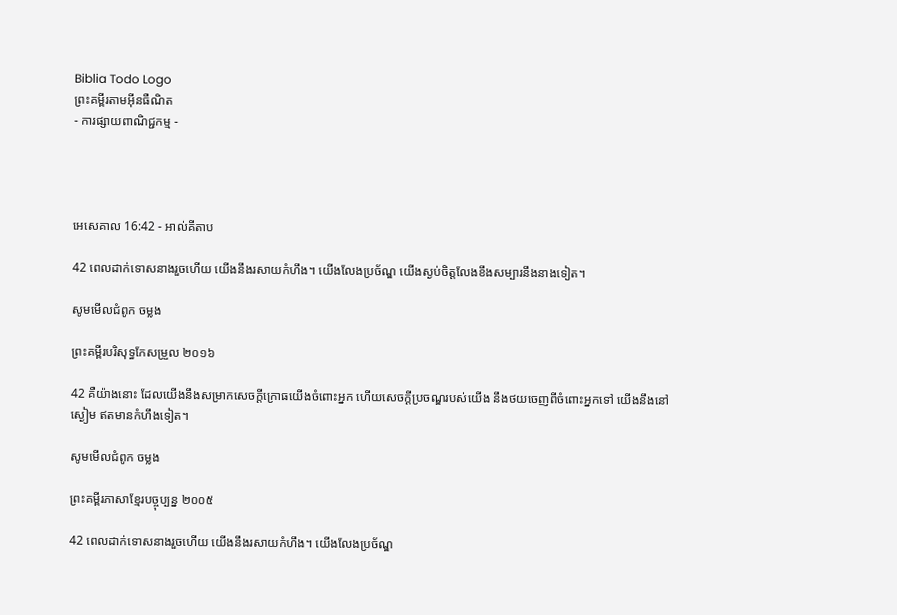Biblia Todo Logo
ព្រះគម្ពីរតាមអ៊ីនធឺណិត
- ការផ្សាយពាណិជ្ជកម្ម -




អេ‌សេ‌គាល 16:42 - អាល់គីតាប

42 ពេលដាក់ទោសនាងរួចហើយ យើងនឹងរសាយកំហឹង។ យើងលែងប្រច័ណ្ឌ យើងស្ងប់ចិត្តលែងខឹង‌សម្បារនឹងនាងទៀត។

សូមមើលជំពូក ចម្លង

ព្រះគម្ពីរបរិសុទ្ធកែសម្រួល ២០១៦

42 គឺយ៉ាងនោះ ដែលយើងនឹងសម្រាកសេចក្ដីក្រោធយើងចំពោះអ្នក ហើយសេចក្ដីប្រចណ្ឌរបស់យើង នឹងថយចេញពីចំពោះអ្នកទៅ យើងនឹងនៅស្ងៀម ឥតមានកំហឹងទៀត។

សូមមើលជំពូក ចម្លង

ព្រះគម្ពីរភាសាខ្មែរបច្ចុប្បន្ន ២០០៥

42 ពេលដាក់ទោសនាងរួចហើយ យើងនឹងរសាយកំហឹង។ យើងលែងប្រច័ណ្ឌ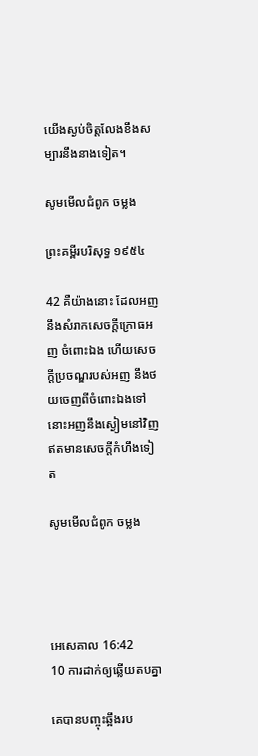យើងស្ងប់ចិត្តលែងខឹង‌សម្បារនឹងនាងទៀត។

សូមមើលជំពូក ចម្លង

ព្រះគម្ពីរបរិសុទ្ធ ១៩៥៤

42 គឺយ៉ាងនោះ ដែលអញនឹងសំរាកសេចក្ដីក្រោធអញ ចំពោះឯង ហើយសេចក្ដីប្រចណ្ឌរបស់អញ នឹងថយចេញពីចំពោះឯងទៅ នោះអញនឹងស្ងៀមនៅវិញ ឥតមានសេចក្ដីកំហឹងទៀត

សូមមើលជំពូក ចម្លង




អេ‌សេ‌គាល 16:42
10 ការដាក់ឲ្យឆ្លើយតបគ្នា

គេបានបញ្ចុះឆ្អឹងរប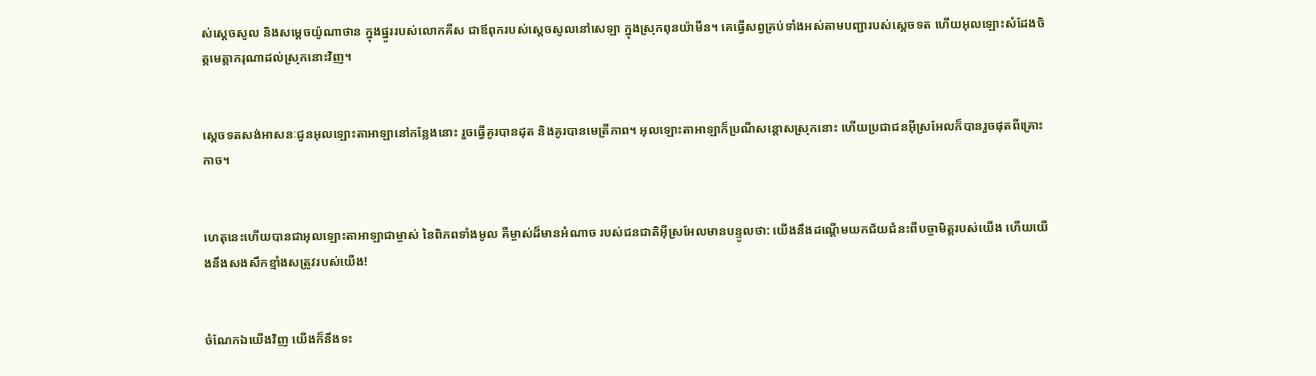ស់ស្តេចសូល និងសម្តេចយ៉ូណា‌ថាន ក្នុងផ្នូររបស់លោកគីស ជាឪពុករបស់ស្តេចសូលនៅសេឡា ក្នុងស្រុកពុន‌យ៉ាមីន។ គេធ្វើសព្វគ្រប់ទាំងអស់តាមបញ្ជារបស់ស្តេចទត ហើយអុលឡោះសំដែងចិត្តមេត្តា‌ករុណាដល់ស្រុកនោះវិញ។


ស្តេចទតសង់អាសនៈជូនអុលឡោះ‌តាអាឡានៅកន្លែងនោះ រួចធ្វើគូរបានដុត និងគូរបានមេត្រី‌ភាព។ អុលឡោះ‌តាអាឡាក៏ប្រណីសន្តោសស្រុកនោះ ហើយប្រជា‌ជនអ៊ីស្រ‌អែលក៏បានរួចផុតពីគ្រោះកាច។


ហេតុនេះហើយបានជាអុលឡោះ‌តាអាឡាជាម្ចាស់ នៃពិភពទាំងមូល គឺម្ចាស់ដ៏មានអំណាច របស់ជន‌ជាតិអ៊ីស្រ‌អែលមានបន្ទូលថា: យើងនឹងដណ្ដើមយកជ័យ‌ជំនះពីបច្ចា‌មិត្តរបស់យើង ហើយយើងនឹងសង‌សឹកខ្មាំងសត្រូវរបស់យើង!


ចំណែកឯយើងវិញ យើងក៏នឹងទះ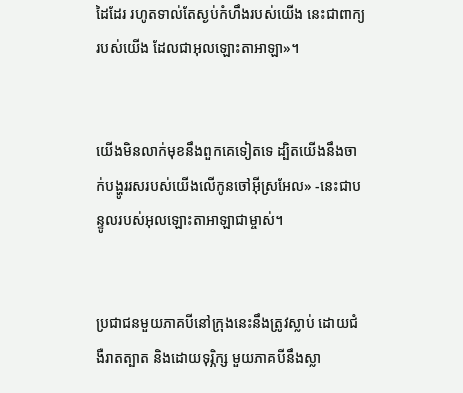ដៃដែរ រហូតទាល់តែស្ងប់កំហឹងរបស់យើង នេះជាពាក្យរបស់យើង ដែលជាអុលឡោះ‌តាអាឡា»។


យើងមិនលាក់មុខនឹងពួកគេទៀតទេ ដ្បិតយើងនឹងចាក់បង្ហូររសរបស់យើងលើកូនចៅអ៊ីស្រ‌អែល» -នេះជាបន្ទូលរបស់អុលឡោះ‌តាអាឡាជាម្ចាស់។


ប្រជា‌ជនមួយភាគបីនៅក្រុងនេះនឹងត្រូវស្លាប់ ដោយជំងឺរាតត្បាត និងដោយទុរ្ភិក្ស មួយភាគបីនឹងស្លា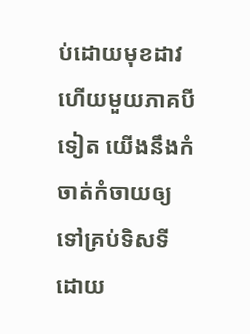ប់ដោយមុខដាវ ហើយមួយភាគបីទៀត យើងនឹងកំចាត់‌កំចាយឲ្យទៅគ្រប់ទិស‌ទី ដោយ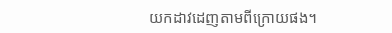យកដាវដេញតាមពីក្រោយផង។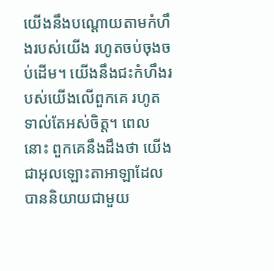យើងនឹងបណ្ដោយតាមកំហឹងរបស់យើង រហូតចប់ចុងចប់ដើម។ យើងនឹងជះកំហឹងរបស់យើងលើពួកគេ រហូតទាល់តែអស់ចិត្ត។ ពេលនោះ ពួកគេនឹងដឹងថា យើងជាអុលឡោះ‌តាអាឡាដែលបាននិយាយជាមួយ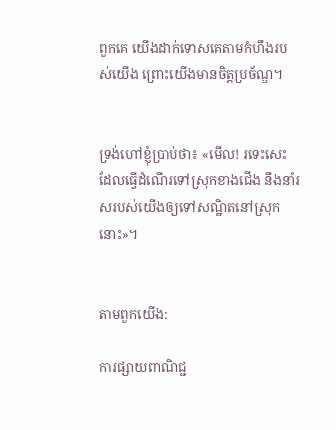ពួកគេ យើងដាក់ទោសគេតាមកំហឹងរបស់យើង ព្រោះយើងមានចិត្តប្រច័ណ្ឌ។


ទ្រង់ហៅខ្ញុំប្រាប់ថា៖ «មើល! រទេះសេះដែលធ្វើដំណើរទៅស្រុកខាងជើង នឹងនាំរសរបស់យើងឲ្យទៅសណ្ឋិតនៅស្រុកនោះ»។


តាមពួកយើង:

ការផ្សាយពាណិជ្ជ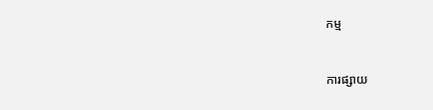កម្ម


ការផ្សាយ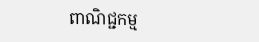ពាណិជ្ជកម្ម